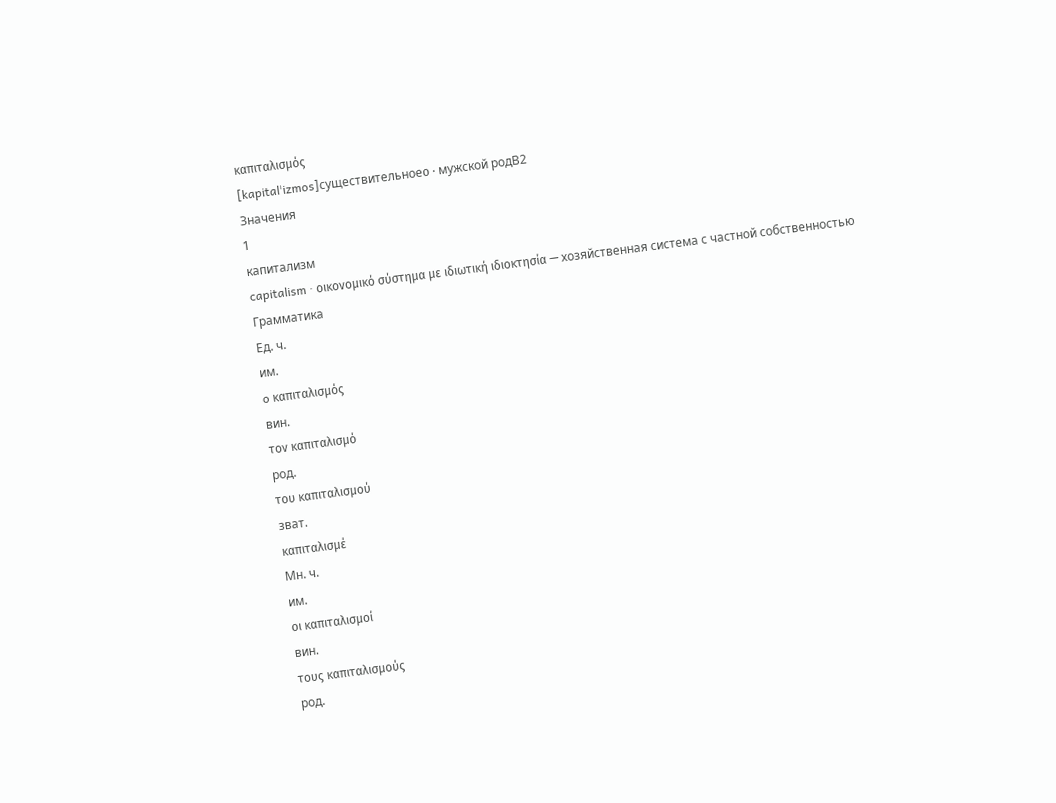καπιταλισμός
[kapitalˈizmos]существительноеο · мужской родB2
Значения
1
капитализм
capitalism · οικονομικό σύστημα με ιδιωτική ιδιοκτησία — хозяйственная система с частной собственностью
Грамматика
Ед. ч.
им.
o καπιταλισμός
вин.
τον καπιταλισμό
род.
του καπιταλισμού
зват.
καπιταλισμέ
Мн. ч.
им.
οι καπιταλισμοί
вин.
τους καπιταλισμούς
род.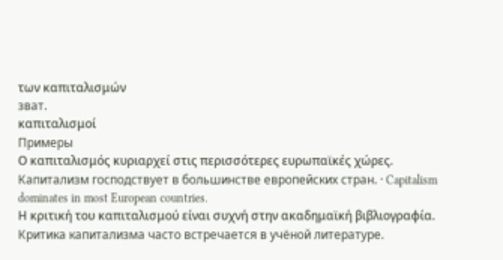των καπιταλισμών
зват.
καπιταλισμοί
Примеры
Ο καπιταλισμός κυριαρχεί στις περισσότερες ευρωπαϊκές χώρες.
Капитализм господствует в большинстве европейских стран. · Capitalism dominates in most European countries.
Η κριτική του καπιταλισμού είναι συχνή στην ακαδημαϊκή βιβλιογραφία.
Критика капитализма часто встречается в учёной литературе.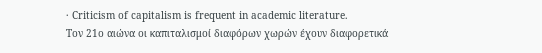· Criticism of capitalism is frequent in academic literature.
Τον 21ο αιώνα οι καπιταλισμοί διαφόρων χωρών έχουν διαφορετικά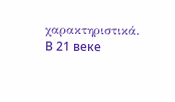χαρακτηριστικά.
В 21 веке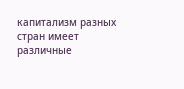капитализм разных стран имеет различные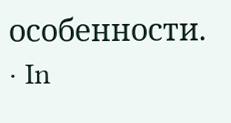особенности. · In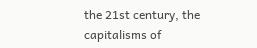the 21st century, the capitalisms of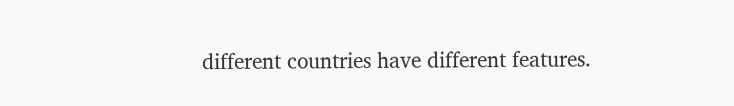different countries have different features.